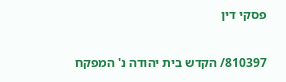פסקי דין

810397/ הקדש בית יהודה נ' המפקח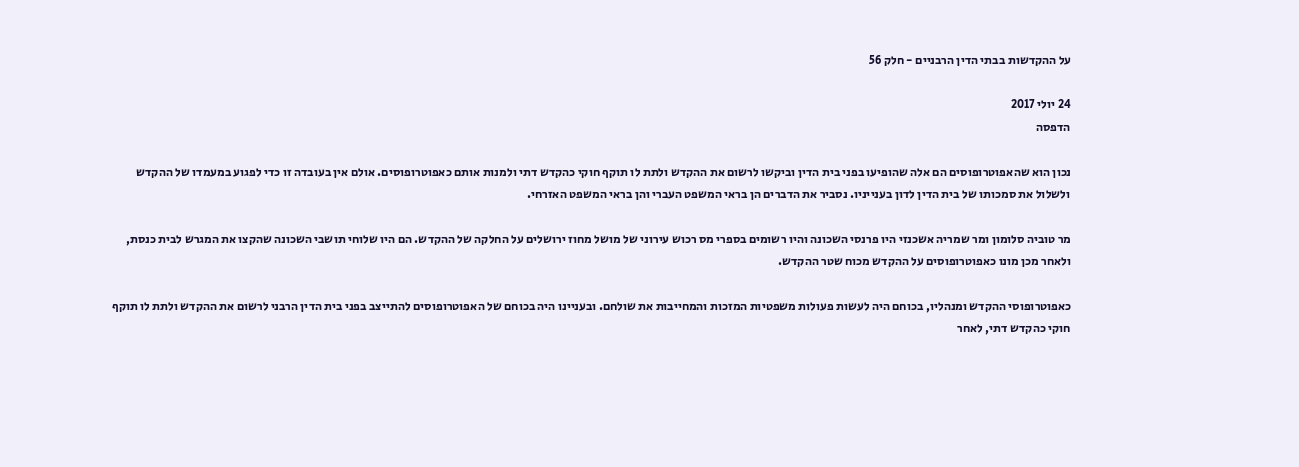על ההקדשות בבתי הדין הרבניים - חלק 56

24 יולי 2017
הדפסה

נכון הוא שהאפוטרופוסים הם אלה שהופיעו בפני בית הדין וביקשו לרשום את ההקדש ולתת לו תוקף חוקי כהקדש דתי ולמנות אותם כאפוטרופוסים. אולם אין בעובדה זו כדי לפגוע במעמדו של ההקדש ולשלול את סמכותו של בית הדין לדון בענייניו. נסביר את הדברים הן בראי המשפט העברי והן בראי המשפט האזרחי.

מר טוביה סלומון ומר שמריה אשכנזי היו פרנסי השכונה והיו רשומים בספרי מס רכוש עירוני של מושל מחוז ירושלים על החלקה של ההקדש. הם היו שלוחי תושבי השכונה שהקצו את המגרש לבית כנסת, ולאחר מכן מונו כאפוטרופוסים על ההקדש מכוח שטר ההקדש.

כאפוטרופוסי ההקדש ומנהליו, בכוחם היה לעשות פעולות משפטיות המזכות והמחייבות את שולחם. ובעניינו היה בכוחם של האפוטרופוסים להתייצב בפני בית הדין הרבני לרשום את ההקדש ולתת לו תוקף חוקי כהקדש דתי, לאחר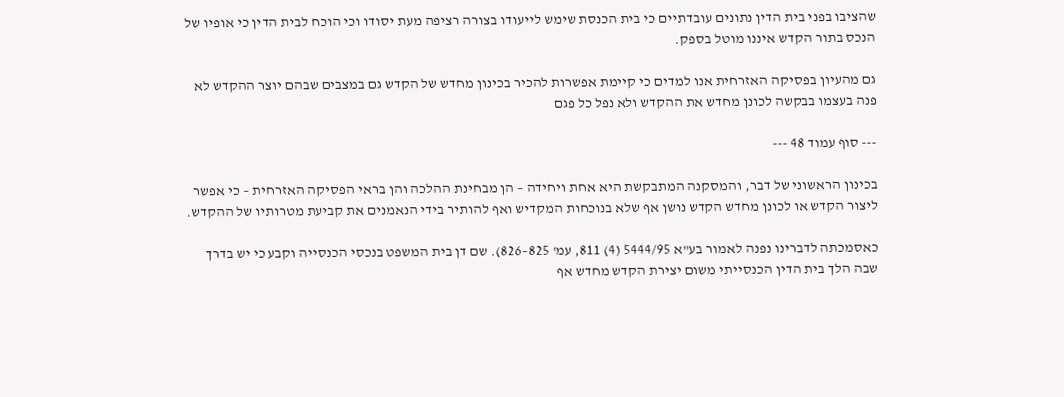שהציבו בפני בית הדין נתונים עובדתיים כי בית הכנסת שימש לייעודו בצורה רציפה מעת יסודו וכי הוכח לבית הדין כי אופיו של הנכס בתור הקדש איננו מוטל בספק.

גם מהעיון בפסיקה האזרחית אנו למדים כי קיימת אפשרות להכיר בכינון מחדש של הקדש גם במצבים שבהם יוצר ההקדש לא פנה בעצמו בבקשה לכונן מחדש את ההקדש ולא נפל כל פגם

--- סוף עמוד 48 ---

בכינון הראשוני של דבר, והמסקנה המתבקשת היא אחת ויחידה – הן מבחינת ההלכה והן בראי הפסיקה האזרחית – כי אפשר ליצור הקדש או לכונן מחדש הקדש נושן אף שלא בנוכחות המקדיש ואף להותיר בידי הנאמנים את קביעת מטרותיו של ההקדש.

כאסמכתה לדברינו נפנה לאמור בע"א 5444/95 (4) 811, עמ' 825–826). שם דן בית המשפט בנכסי הכנסייה וקבע כי יש בדרך שבה הלך בית הדין הכנסייתי משום יצירת הקדש מחדש אף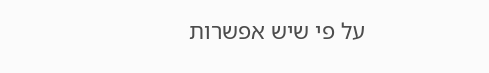על פי שיש אפשרות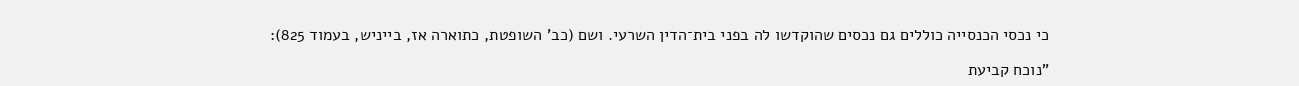כי נכסי הכנסייה כוללים גם נכסים שהוקדשו לה בפני בית־הדין השרעי. ושם (כב' השופטת, כתוארה אז, בייניש, בעמוד 825):

"נוכח קביעת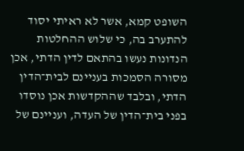השופט קמא, אשר לא ראיתי יסוד להתערב בה, כי שלוש ההחלטות הנדונות נעשו בהתאם לדין הדתי, אכן מסורה הסמכות בעניינם לבית־הדין הדתי, ובלבד שההקדשות אכן נוסדו בפני בית־הדין של העדה, ועניינם של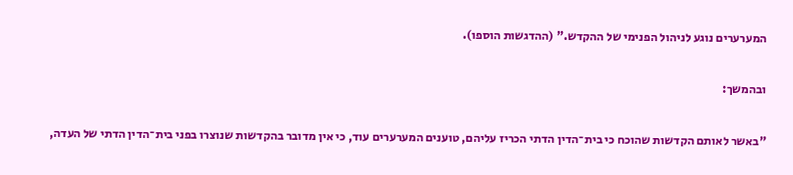המערערים נוגע לניהול הפנימי של ההקדש." (ההדגשות הוספו).

ובהמשך:

"באשר לאותם הקדשות שהוכח כי בית־הדין הדתי הכריז עליהם, טוענים המערערים עוד, כי אין מדובר בהקדשות שנוצרו בפני בית־הדין הדתי של העדה,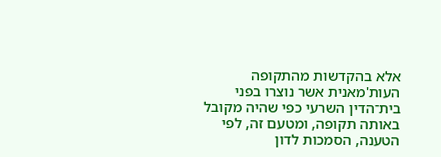אלא בהקדשות מהתקופה העות'מאנית אשר נוצרו בפני בית־הדין השרעי כפי שהיה מקובל באותה תקופה, ומטעם זה, לפי הטענה, הסמכות לדון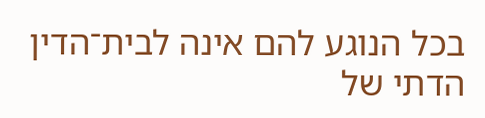בכל הנוגע להם אינה לבית־הדין הדתי של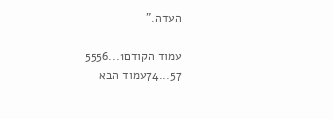העדה."

עמוד הקודם1...5556
57...74עמוד הבא